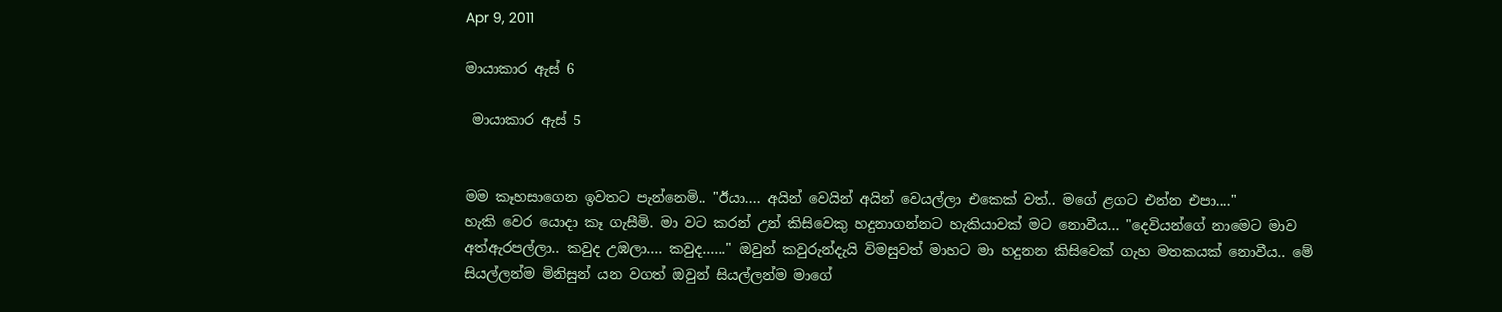Apr 9, 2011

මායාකාර ඇස් 6

 මායාකාර ඇස් 5


මම කෑහසාගෙන ඉවතට පැන්නෙමි.. "ඊයා.... අයින් වෙයින් අයින් වෙයල්ලා එකෙක් වත්.. මගේ ළගට එන්න එපා...."
හැකි වෙර යොදා කෑ ගැසීමි. මා වට කරන් උන් කිසිවෙකු හදුනාගන්නට හැකියාවක් මට නොවීය... "දෙවියන්ගේ නාමෙට මාව අත්ඇරපල්ලා.. කවුද උඹලා.... කවුද......" ඔවුන් කවුරුන්දැයි විමසුවත් මාහට මා හදුනන කිසිවෙක් ගැහ මතකයක් නොවීය.. මේ සියල්ලන්ම මිනිසුන් යන වගත් ඔවුන් සියල්ලන්ම මාගේ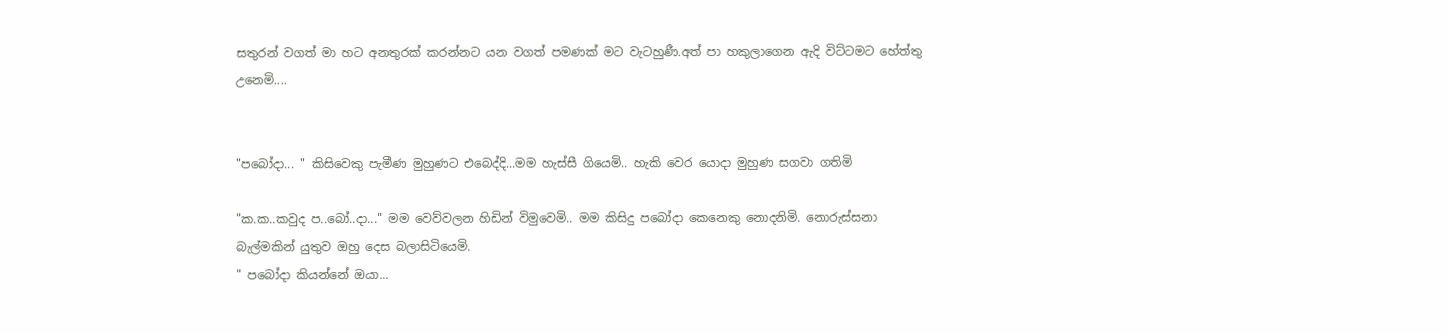සතුරන් වගත් මා හට අනතුරක් කරන්නට යන වගත් පමණක් මට වැටහුණී.අත් පා හකුලාගෙන ඇදි විට්ටමට හේත්තු උනෙමි....


"පබෝදා... " කිසිවෙකු පැමීණ මුහුණට එබෙද්දි...මම හැස්සී ගියෙමි.. හැකි වෙර යොදා මුහුණ සගවා ගතිමි

"ක.ක..කවුද ප..බෝ..දා..." මම වෙව්වලන හිඩින් විමුවෙමි.. මම කිසිදු පබෝදා කෙනෙකු නොදනිමි. නොරුස්සනා බැල්මකින් යුතුව ඔහු දෙස බලාසිටියෙමි.
" පබෝදා කියන්නේ ඔයා...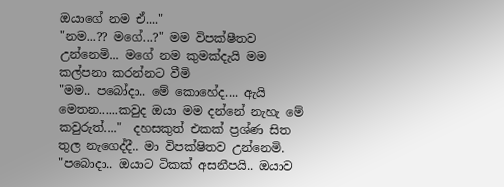ඔයාගේ නම ඒ...."
"නම...?? මගේ...?" මම විපක්ෂීතව උන්නෙමි... මගේ නම කුමක්දැයි මම කල්පනා කරන්නට වීමි
"මම.. පබෝදා.. මේ කොහේද.... ඇයි මෙතන......කවුද ඔයා මම දන්නේ නැහැ මේ කවුරුත්...."  දහසකුත් එකක් ප්‍රශ්ණ සිත තුල නැගෙද්දී.. මා විපක්ෂිතව උන්නෙමි.
"පබොදා.. ඔයාට ටිකක් අසනීපයි.. ඔයාව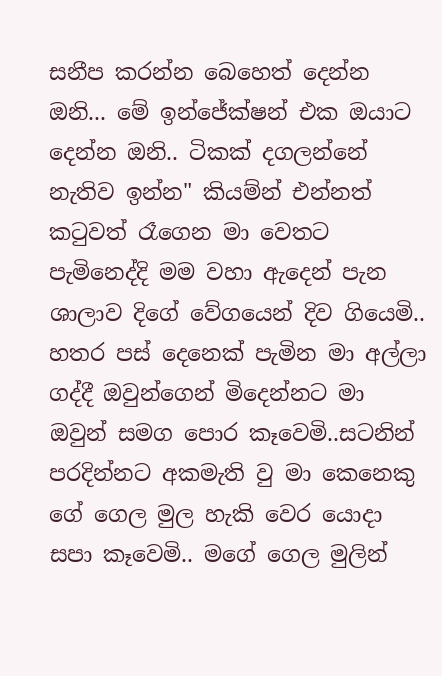සනීප කරන්න බෙහෙත් දෙන්න ඔනි... මේ ඉන්ජේක්ෂන් එක ඔයාට දෙන්න ඔනි.. ටිකක් දගලන්නේ නැතිව ඉන්න" කියම්න් එන්නත් කටුවත් රෑගෙන මා වෙතට පැමිනෙද්දි මම වහා ඇදෙන් පැන ශාලාව දිගේ වේගයෙන් දිව ගියෙමි.. හතර පස් දෙනෙක් පැමින මා අල්ලා ගද්දී ඔවුන්ගෙන් මිදෙන්නට මා ඔවුන් සමග පොර කෑවෙමි..සටනින් පරදින්නට අකමැති වු මා කෙනෙකු ගේ ගෙල මුල හැකි වෙර යොදා සපා කෑවෙමි.. මගේ ගෙල මුලින්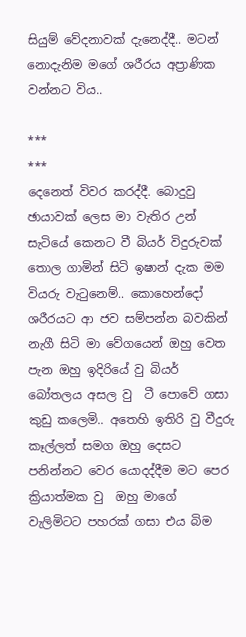සියුම් වේදනාවක් දැනෙද්දී.. මටන් නොදැනිම මගේ ශරීරය අප්‍රාණික වන්නට විය..

***
***
දෙනෙත් විවර කරද්දී. බොදුවු ඡායාවක් ලෙස මා වැතිර උන් සැටියේ කෙනට වී බියර් විදුරුවක් තොල ගාමින් සිටි ඉෂාන් දැක මම වියරු වැටුනෙම්.. කොහෙන්දෝ ශරීරයට ආ ජව සම්පන්න බවකින් නැගී සිටි මා වේගයෙන් ඔහු‍ වෙත පැන ඔහු ඉදිරියේ වු බියර් බෝතලය අසල වු  ටී පොවේ ගසා කුඩු කලෙමි.. අතෙහි ඉතිරි වු වීදුරු කෑල්ලත් සමග ඔහු දෙසට පනින්නට වෙර යොදද්දීම මට පෙර ක්‍රියාත්මක වු  ඔහු මාගේ වැලිමිටට පහරක් ගසා එය බිම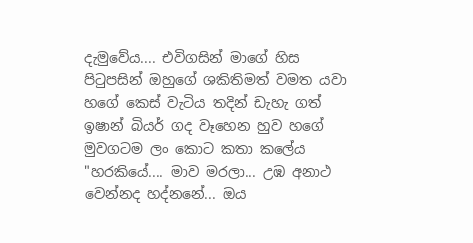දැමුවේය.... එවිගසින් මාගේ හිස පිටුපසින් ඔහුගේ ශකිතිමත් වමත යවා හගේ කෙස් වැටිය තදින් ඩැහැ ගත් ඉෂාන් බියර් ගද වෑහෙන හුව හගේ මුවගටම ලං කොට කතා කලේය
"හරකියේ‍.... මාව මරලා... උඹ අනාථ වෙන්නද හද්නනේ... ඔය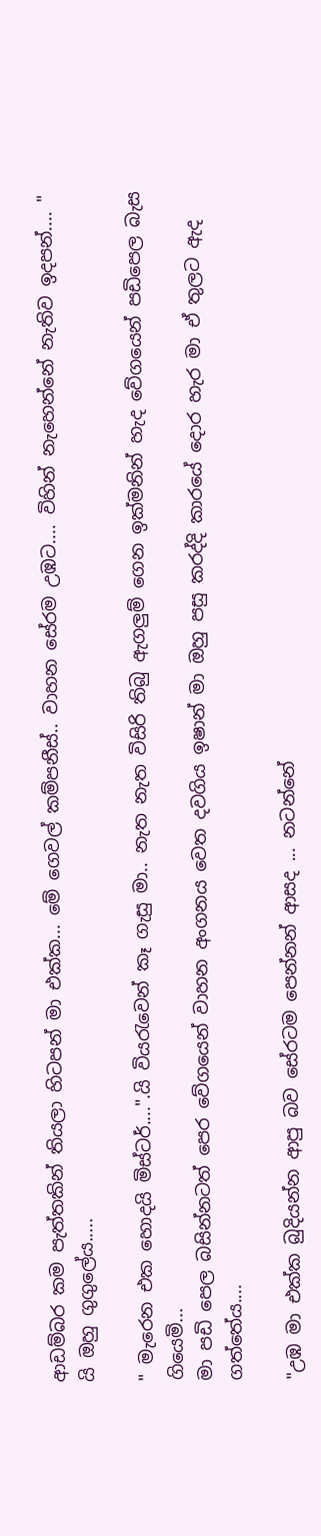ආඩම්බර කම පැත්තකින් තියලා හිටපන් මා එක්ක... මේ ගෙවල් කම්පනීස්.. වාහන සේරම උඹට.... විහින් නැහෙන්නේ නැතිව ඉදපන්.... " යි ඔහු ගුගුලේය‍‍.....

" මැරෙන එක හොදයි මිස්ටර්....".යි වියරැවෙන් කෑ ගැසු මා.. නැත නැත විසිරි තිබු ඇගලුම් ගෙන ඉක්මනින් හැද වේගයෙන් පඩිපෙල බැස ගියෙමි...
මා පඩි පෙල බසින්නටත් පෙර වේගයෙන් වාහන අංගනය වෙත දවගිය ඉෂාන් මා ඔහු පසු කරද්දි කාරයේ දොර හැර මා ඒ තුලට ඇද ගත්තේය....

"උඹ මා එක්ක බුදියන්න ආපු බව සේරටම පෙන්නන් ආසද ... නටන්නේ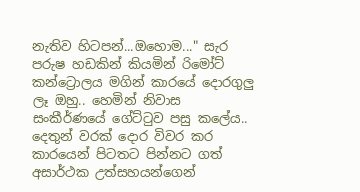නැතිව හිටපන්...ඔහොම..." සැර පරුෂ හඩකින් කියමින් රි‍මෝට් කන්ට්‍රොලය මගින් කාරයේ දොරගුලු ලෑ ඔහු.. හෙමින් නිවාස සංකීර්ණයේ ගේට්ටුව පසු කලේය..  දෙතුන් වරක් දොර විවර කර කාරයෙන් පිටතට පින්නට ගත් අසාර්ථක උත්සහයන්ගෙන්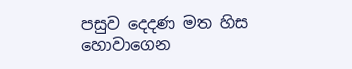පසුව දෙ‍දණ මත හිස හොවාගෙන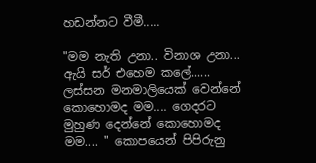හඩන්නට වීමී.....

"මම නැති උනා.. විනාශ උනා... ඇයි සර් එහෙම කලේ...... ලස්සන මනමාලියෙක් වෙන්නේ කොහොමද මම.... ගෙදරට මුහුණ දෙන්නේ කොහොමද මම.... " කොපයෙන් පිපිරුනු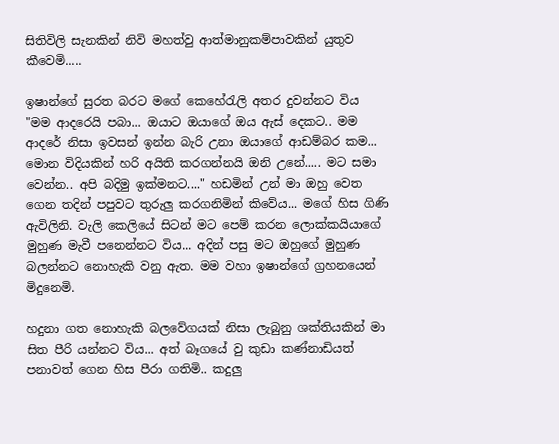සිතිවිලි සැනකින් නිවි මහත්වු ආත්මානුකම්පාවකින් යුතුව කීවෙමි.....

ඉෂාන්ගේ සුරත බරට මගේ කෙහේරැලි අතර දුවන්නට විය
"මම ආදරෙයි පබා... ඔයාට ඔයාගේ ඔය ඇස් දෙකට.. මම ආදරේ නිසා ඉවසන් ඉන්න බැරි උනා ඔයාගේ ආඩම්බර කම... මොන විදියකින් හරි අයිති කරගන්නයි ඔනි උනේ..... මට සමා වෙන්න.. අපි බදිමු ඉක්මනට...." හඩමින් උන් මා ඔහු වෙත ගෙන තදින් පපුවට තුරුලු කරගනිමින් කිවේය... මගේ හිස ගිණි ඇවිලිනි. වැලි කෙලියේ සිටන් මට පෙම් කරන ලොක්කයියාගේ මුහුණ මැවී පනෙන්නට විය... අදින් පසු මට ඔහුගේ මුහුණ බලන්නට නොහැකි වනු ඇත. මම වහා ඉෂාන්ගේ ග්‍රහනයෙන් මිදුනෙමි.

හදුනා ගත නොහැකි බලවේගයක් නිසා ලැබුනු ශක්තියකින් මා සිත පීරි යන්නට විය... අත් බෑගයේ වු කුඩා කණ්නාඩියත් පනාවත් ගෙන හිස පීරා ගතිමි.. කදුලු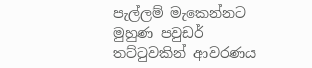පැල්ලම් මැකෙන්නට මුහුණ පවුඩර් තට්ටුවකින් ආවරණය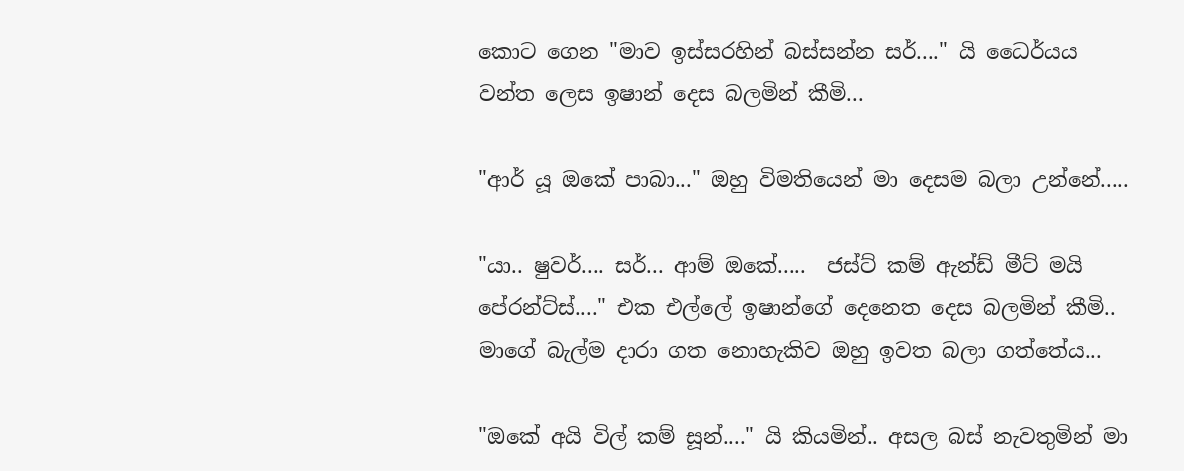කොට ගෙන "මාව ඉස්සරහින් බස්සන්න සර්...." යි ධෛර්යය වන්ත ලෙස ඉෂාන් දෙස බලමින් කීමි...

"ආර් යූ ඔකේ පාබා..." ඔහු විමතියෙන් මා දෙසම බලා උන්නේ.....

"යා.. ෂුවර්.... සර්... ආම් ඔකේ.....  ජස්ට් කම් ඇන්ඩ් මීට් මයි පේරන්ට්ස්...." එක එල්ලේ ඉෂා‍න්ගේ දෙනෙත දෙස බලමින් කීමි.. මාගේ බැල්ම දාරා ගත නොහැකිව ඔහු ඉවත බලා ගත්‍තේය...

"ඔකේ අයි විල් කම් සූන්...." යි කියමින්.. අසල බස් නැවතුමින් මා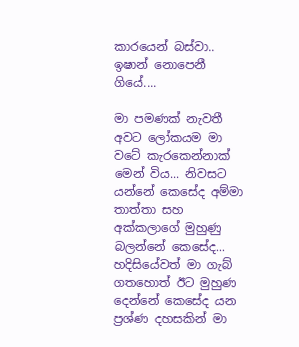කාරයෙන් බස්වා.. ඉෂාන් නොපෙනී ගියේ....

මා පමණක් නැවතී අවට ලෝකයම මා වටේ කැරකෙන්නාක් මෙන් විය... නිවසට යන්නේ කෙසේද අම්මා තාත්තා සහ අක්කලාගේ මුහුණු බලන්නේ කෙසේද... හදිසියේවත් මා ගැබ් ගතහොත් ඊට මුහුණ දෙන්නේ කෙසේද යන ප්‍රශ්ණ දහසකින් මා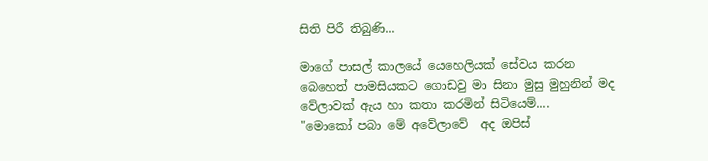සිති පිරී තිබුණි...

මාගේ පාසල් කාලයේ යෙහෙලියක් සේවය කරන බෙහෙත් පාමසියකට ගොඩවු මා සිනා මුසු මුහුනින් මද වේලාවක් ඇය හා කතා කරමින් සිටියෙම්....
"මොකෝ පබා මේ අවේලාවේ  අද ඔපිස්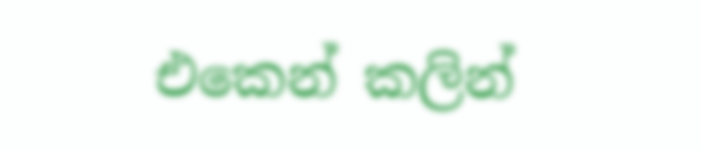එකෙන් කලින්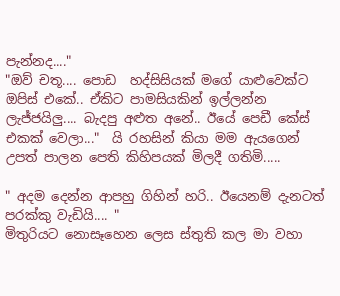පැන්නද...."
"ඔව් චතූ‍‍‍.... පොඩ  හද්සිසියක් මගේ යාළුවෙක්ට ඔපිස් එකේ.. ඒකිට පාමසියකින් ඉල්ලන්න ලැජ්ජයිලු.... බැදපු අළුත අනේ.. ඊයේ පෙඩී කේස් එකක් වෙලා..."  යි රහසින් කියා මම ඇයගෙන් උපත් පාලන පෙති කිහිපයක් මිලදී ගතිමි.....

" අදම දෙන්න ආපහු ගිහින් හරි.. ඊයෙනම් දැනටත් පරක්කු වැඩියි.... "
මිතුරියට නොසෑහෙන ලෙස ස්තුති කල මා වහා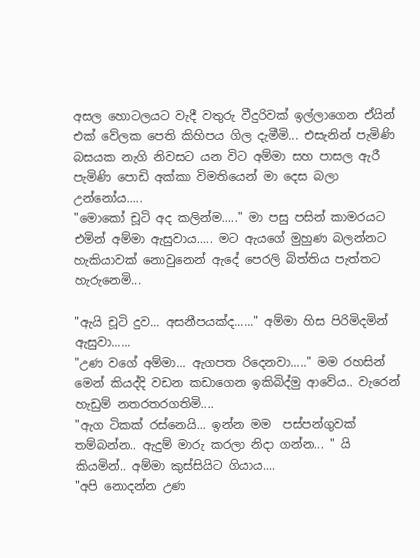අසල හොටලයට වැදී වතුරු වීදුරිවක් ඉල්ලාගෙන ඒයින් එක් වේලක පෙති කිහිපය ගිල දැමීමි... එසැනින් පැමිණි බසයක නැගි නිවසට යන විට අම්මා සහ පාසල ඇරී පැමිණි පොඩි අක්කා විමතියෙන් මා දෙස බලා උන්නෝය.....
"මොකෝ චූටි අද කලින්ම....." මා පසු පසින් කාමරයට එමින් අම්මා ඇසුවාය..... මට ඇයගේ මුහුණ බලන්නට හැකියාවක් නොවුනෙන් ඇදේ පෙරලි බිත්තිය පැත්තට හැරුනෙමි...

"ඇයි චූටි දුව... අසනීපයක්ද......" අම්මා හිස පිරිමිදමින් ඇසුවා......
"උණ වගේ අම්මා... ඇගපත රිදෙනවා....." මම රහසින් මෙන් කියද්දි වඩන කඩාගෙන ඉකිබිද්මු ආවේය.. වැරෙන් හැඩුම් නතරතරගතිමි....
"ඇග ටිකක් රස්නෙයි... ඉන්න මම  පස්පන්ගුවක් තම්බන්න.. ඇදුම් මාරු කරලා නිදා ගන්න... " යි කියමින්.. අම්මා කුස්සියිට ගියාය....
"අපි නොදන්න උණ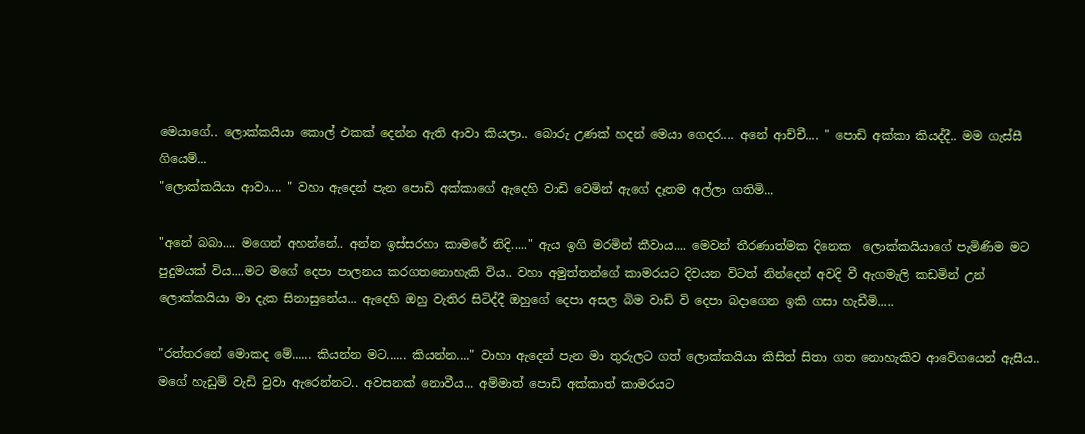මෙයාගේ.. ලොක්කයියා කොල් එකක් දෙන්න ඇති ආවා කියලා.. බොරු උණක් හදන් මෙයා ගෙදර.... අනේ ආච්චී.... " පොඩි අක්කා කියද්දී.. මම ගැස්සී ගියෙම්...
"ලොක්කයියා ආවා.... " වහා ඇදෙන් පැන පොඩි අක්කාගේ ඇදෙහි වාඩි වෙමින් ඇගේ දෑතම අල්ලා ගතිමි...

"අනේ බබා.... මගෙන් අහන්නේ.. අන්න ඉස්සරහා කාමරේ නිදි....." ඇය ඉගි මරමින් කීවාය.... මෙවන් තීරණාත්මක දිනෙක  ලොක්කයියාගේ පැමිණිම මට පුදුමයක් විය....මට මගේ දෙපා පාලනය කරගතනොහැකි විය.. වහා අමුත්තන්ගේ කාමරයට දිවයන විටත් නින්දෙන් අවදි වී ඇගමැලි කඩමින් උන් ලොක්කයියා මා දැක සිනාසුනේය... ඇදෙහි ඔහු වැතිර සිටිද්දී ඔහුගේ දෙපා අසල බිම වාඩි වි දෙපා බදාගෙන ඉකි ගසා හැඩීමි.....

"රත්තරනේ මොකද මේ...... කියන්න මට...... කියන්න...." වාහා ඇදෙන් පැන මා තුරුලට ගත් ලොක්කයියා කිසිත් සිතා ගත නොහැකිව ආවේගයෙන් ඇසීය.. මගේ හැඩුම් වැඩි වුවා ඇරෙන්නට.. අවසනක් නොවීය... අම්මාත් පොඩි අක්කාත් කාමරයට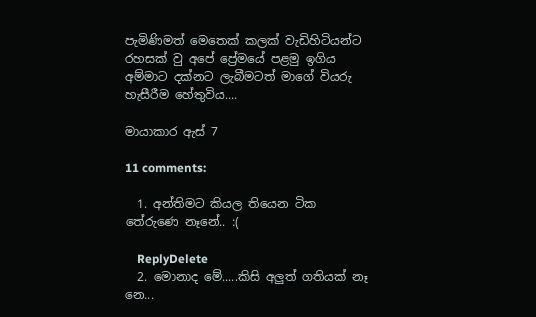පැමිණිමත් මෙතෙක් කලක් වැඩිහිටියන්ට රහසක් වු අපේ ප්‍රේමයේ පළමු ඉගිය අම්මාට දක්නට ලැබීමටත් මාගේ වියරු හැසීරීම හේතුවිය....

මායාකාර ඇස් 7

11 comments:

  1. අන්තිමට කියල තියෙන ටික තේරුණෙ නෑනේ.. :(

    ReplyDelete
  2. මොනාද මේ.....කිසි අලුත් ගතියක් නෑ නෙ...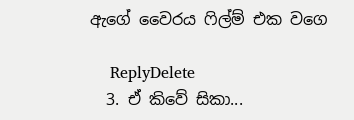ඇගේ වෛරය ෆිල්ම් එක වගෙ

    ReplyDelete
  3. ඒ කිවේ සිකා...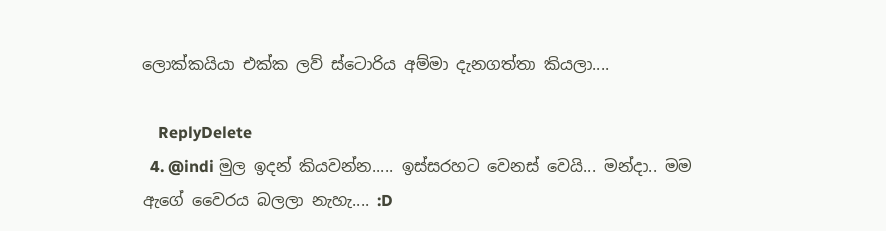ලොක්කයියා එක්ක ලව් ස්ටොරිය අම්මා දැනගත්තා කියලා....

    ReplyDelete
  4. @indi මුල ඉදන් කියවන්න..... ඉස්සරහ‍ට වෙනස් වෙයි... මන්දා.. මම ඇගේ වෛරය බලලා නැහැ.... :D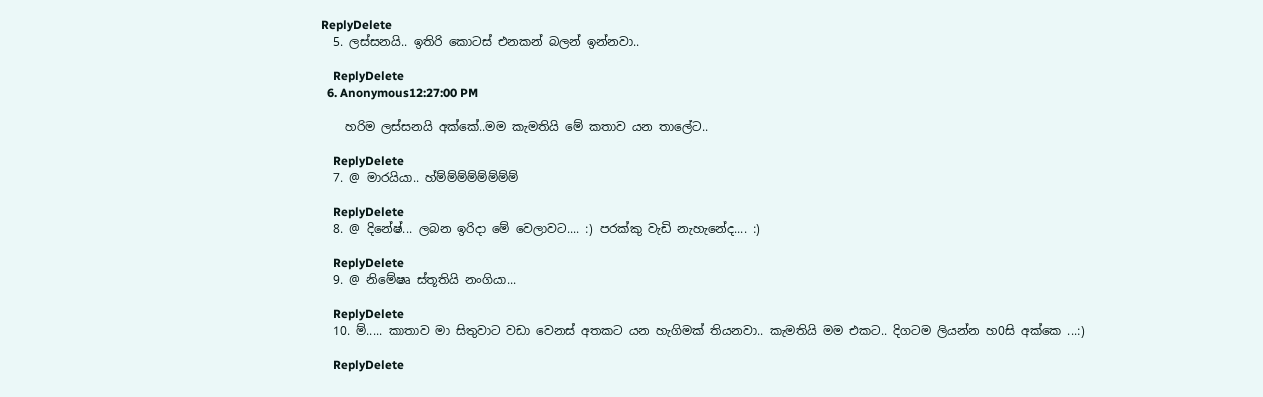ReplyDelete
  5. ලස්සනයි.. ඉතිරි කොටස් එනකන් බලන් ඉන්නවා..

    ReplyDelete
  6. Anonymous12:27:00 PM

    හරිම ලස්සනයි අක්කේ..මම කැමතියි මේ කතාව යන තාලේට..

    ReplyDelete
  7. @ මාරයියා.. හ්ම්ම්ම්ම්ම්ම්ම්ම්

    ReplyDelete
  8. @ දිනේෂ්... ලබන ඉරිදා මේ වෙලාවට.... :) පරක්කු වැඩි නැහැනේද.... :)

    ReplyDelete
  9. @ නිමේෂෘ ස්තූතියි නංගියා...

    ReplyDelete
  10. ම්..... කාතාව මා සිතුවාට වඩා වෙනස් අතකට යන හැගිමක් තියනවා.. කැමතියි මම එකට.. දිගටම ලියන්න හ0සි අක්කෙ ...:)

    ReplyDelete